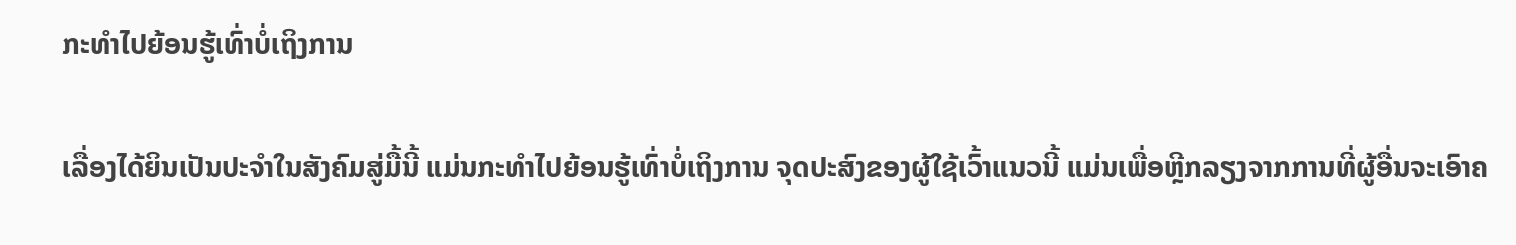ກະທຳໄປຍ້ອນຮູ້ເທົ່າບໍ່ເຖິງການ

ເລື່ອງໄດ້ຍິນເປັນປະຈຳໃນສັງຄົມສູ່ມື້ນີ້ ແມ່ນກະທຳໄປຍ້ອນຮູ້ເທົ່າບໍ່ເຖິງການ ຈຸດປະສົງຂອງຜູ້ໃຊ້ເວົ້າແນວນີ້ ແມ່ນເພື່ອຫຼີກລຽງຈາກການທີ່ຜູ້ອື່ນຈະເອົາຄ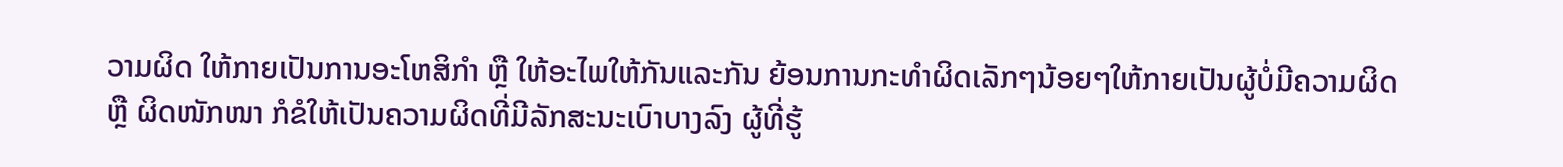ວາມຜິດ ໃຫ້ກາຍເປັນການອະໂຫສິກຳ ຫຼື ໃຫ້ອະໄພໃຫ້ກັນແລະກັນ ຍ້ອນການກະທຳຜິດເລັກໆນ້ອຍໆໃຫ້ກາຍເປັນຜູ້ບໍ່ມີຄວາມຜິດ ຫຼື ຜິດໜັກໜາ ກໍຂໍໃຫ້ເປັນຄວາມຜິດທີ່ມີລັກສະນະເບົາບາງລົງ ຜູ້ທີ່ຮູ້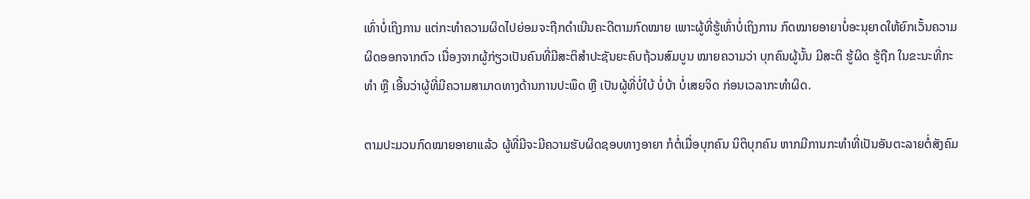ເທົ່າບໍ່ເຖິງການ ແຕ່ກະທຳຄວາມຜິດໄປຍ່ອມຈະຖືກດຳເນີນຄະດີຕາມກົດໝາຍ ເພາະຜູ້ທີ່ຮູ້ເທົ່າບໍ່ເຖິງການ ກົດໝາຍອາຍາບໍ່ອະນຸຍາດໃຫ້ຍົກເວັ້ນຄວາມຜິດອອກຈາກຕົວ ເນື່ອງຈາກຜູ້ກ່ຽວເປັນຄົນທີ່ມີສະຕິສຳປະຊັນຍະຄົບຖ້ວນສົມບູນ ໝາຍຄວາມວ່າ ບຸກຄົນຜູ້ນັ້ນ ມີສະຕິ ຮູ້ຜິດ ຮູ້ຖືກ ໃນຂະນະທີ່ກະທຳ ຫຼື ເອີ້ນວ່າຜູ້ທີ່ມີຄວາມສາມາດທາງດ້ານການປະພຶດ ຫຼື ເປັນຜູ້ທີ່ບໍ່ໃບ້ ບໍ່ບ້າ ບໍ່ເສຍຈິດ ກ່ອນເວລາກະທຳຜິດ.

ຕາມປະມວນກົດໝາຍອາຍາແລ້ວ ຜູ້ທີ່ມີຈະມີຄວາມຮັບຜິດຊອບທາງອາຍາ ກໍຕໍ່ເມື່ອບຸກຄົນ ນິຕິບຸກຄົນ ຫາກມີການກະທຳທີ່ເປັນອັນຕະລາຍຕໍ່ສັງຄົມ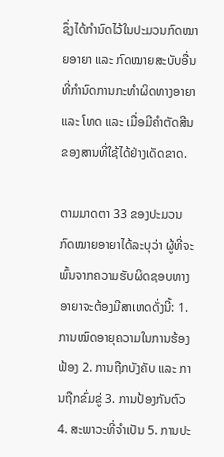ຊຶ່ງໄດ້ກຳນົດໄວ້ໃນປະມວນກົດໝາຍອາຍາ ແລະ ກົດໝາຍສະບັບອື່ນ ທີ່ກຳນົດການກະທຳຜິດທາງອາຍາ ແລະ ໂທດ ແລະ ເມື່ອມີຄຳຕັດສີນຂອງສານທີ່ໃຊ້ໄດ້ຢ່າງເດັດຂາດ.

ຕາມມາດຕາ 33 ຂອງປະມວນກົດໝາຍອາຍາໄດ້ລະບຸວ່າ ຜູ້ທີ່ຈະພົ້ນຈາກຄວາມຮັບຜິດຊອບທາງອາຍາຈະຕ້ອງມີສາເຫດດັ່ງນີ້: 1. ການໝົດອາຍຸຄວາມໃນການຮ້ອງຟ້ອງ 2. ການຖືກບັງຄັບ ແລະ ການຖືກຂົ່ມຂູ່ 3. ການປ້ອງກັນຕົວ 4. ສະພາວະທີ່ຈຳເປັນ 5. ການປະ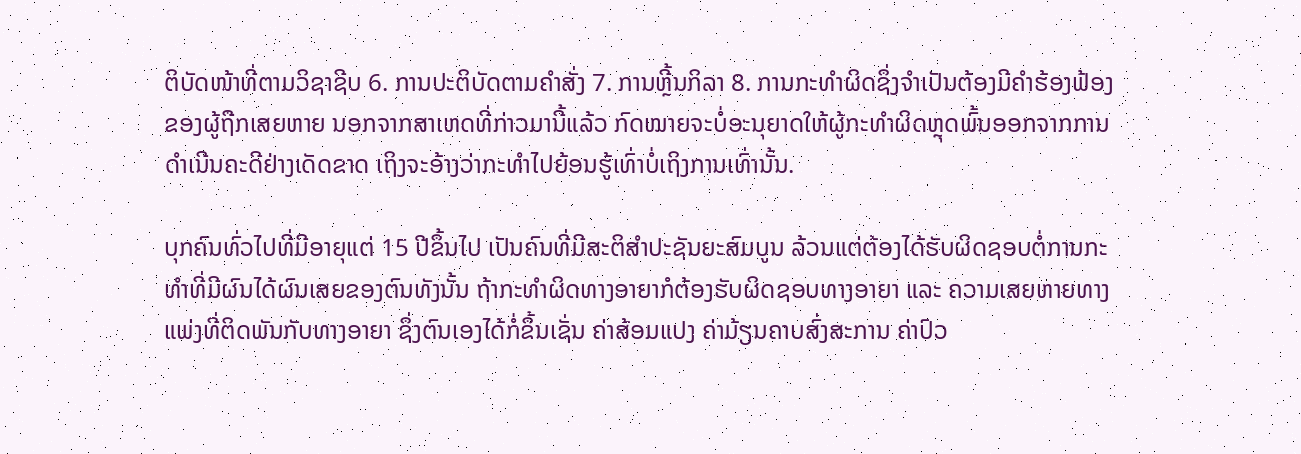ຕິບັດໜ້າທີ່ຕາມວິຊາຊີບ 6. ການປະຕິບັດຕາມຄຳສັ່ງ 7. ການຫຼີ້ນກິລາ 8. ການກະທຳຜິດຊຶ່ງຈຳເປັນຕ້ອງມີຄຳຮ້ອງຟ້ອງຂອງຜູ້ຖືກເສຍຫາຍ ນອກຈາກສາເຫດທີ່ກ່າວມານີ້ແລ້ວ ກົດໝາຍຈະບໍ່ອະນຸຍາດໃຫ້ຜູ້ກະທຳຜິດຫຼຸດພົ້ນອອກຈາກການດຳເນີນຄະດີຢ່າງເດັດຂາດ ເຖິງຈະອ້າງວ່າກະທຳໄປຍ້ອນຮູ້ເທົ່າບໍ່ເຖິງການເທົ່ານັ້ນ.

ບຸກຄົນທົ່ວໄປທີ່ມີອາຍຸແຕ່ 15 ປີຂຶ້ນໄປ ເປັນຄົນທີ່ມີສະຕິສຳປະຊັນຍະສົມບູນ ລ້ວນແຕ່ຕ້ອງໄດ້ຮັບຜິດຊອບຕໍ່ການກະທຳທີ່ມີຜົນໄດ້ຜົນເສຍຂອງຕົນທັງນັ້ນ ຖ້າກະທຳຜິດທາງອາຍາກໍຕ້ອງຮັບຜິດຊອບທາງອາຍາ ແລະ ຄວາມເສຍຫາຍທາງແພ່ງທີ່ຕິດພັນກັບທາງອາຍາ ຊຶ່ງຕົນເອງໄດ້ກໍ່ຂຶ້ນເຊັ່ນ ຄ່າສ້ອມແປງ ຄ່າມ້ຽນຄາບສົ່ງສະການ ຄ່າປົວ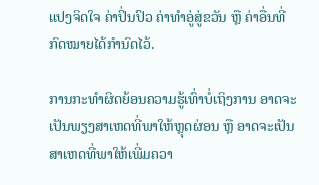ແປງຈິດໃຈ ຄ່າປິ່ນປົວ ຄ່າທຳອູ່ສູ່ຂວັນ ຫຼື ຄ່າອື່ນທີ່ກົດໝາຍໄດ້ກຳນົດໄວ້.

ການກະທຳຜິດຍ້ອນຄວາມຮູ້ເທົ່າບໍ່ເຖິງການ ອາດຈະເປັນພຽງສາເຫດທີ່ພາໃຫ້ຫຼຸດຜ່ອນ ຫຼື ອາດຈະເປັນສາເຫດທີ່ພາໃຫ້ເພີ່ມຄວາ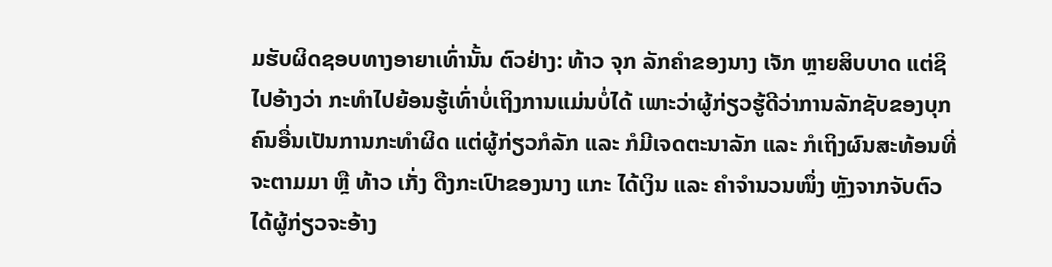ມຮັບຜິດຊອບທາງອາຍາເທົ່ານັ້ນ ຕົວຢ່າງ: ທ້າວ ຈຸກ ລັກຄຳຂອງນາງ ເຈັກ ຫຼາຍສິບບາດ ແຕ່ຊິໄປອ້າງວ່າ ກະທຳໄປຍ້ອນຮູ້ເທົ່າບໍ່ເຖິງການແມ່ນບໍ່ໄດ້ ເພາະວ່າຜູ້ກ່ຽວຮູ້ດີວ່າການລັກຊັບຂອງບຸກຄົນອື່ນເປັນການກະທຳຜິດ ແຕ່ຜູ້ກ່ຽວກໍລັກ ແລະ ກໍມີເຈດຕະນາລັກ ແລະ ກໍເຖິງຜົນສະທ້ອນທີ່ຈະຕາມມາ ຫຼື ທ້າວ ເກັ່ງ ດືງກະເປົາຂອງນາງ ແກະ ໄດ້ເງິນ ແລະ ຄຳຈຳນວນໜຶ່ງ ຫຼັງຈາກຈັບຕົວໄດ້ຜູ້ກ່ຽວຈະອ້າງ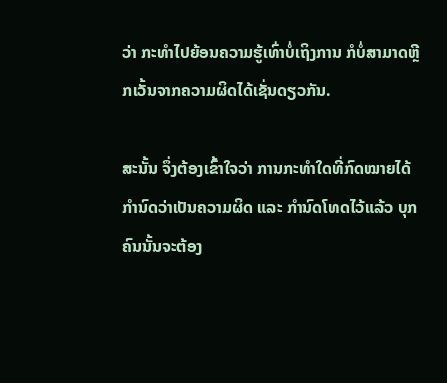ວ່າ ກະທຳໄປຍ້ອນຄວາມຮູ້ເທົ່າບໍ່ເຖິງການ ກໍບໍ່ສາມາດຫຼີກເວັ້ນຈາກຄວາມຜິດໄດ້ເຊັ່ນດຽວກັນ.

ສະນັ້ນ ຈຶ່ງຕ້ອງເຂົ້າໃຈວ່າ ການກະທຳໃດທີ່ກົດໝາຍໄດ້ກຳນົດວ່າເປັນຄວາມຜິດ ແລະ ກຳນົດໂທດໄວ້ແລ້ວ ບຸກຄົນນັ້ນຈະຕ້ອງ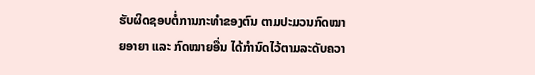ຮັບຜິດຊອບຕໍ່ການກະທຳຂອງຕົນ ຕາມປະມວນກົດໝາຍອາຍາ ແລະ ກົດໝາຍອື່ນ ໄດ້ກຳນົດໄວ້ຕາມລະດັບຄວາ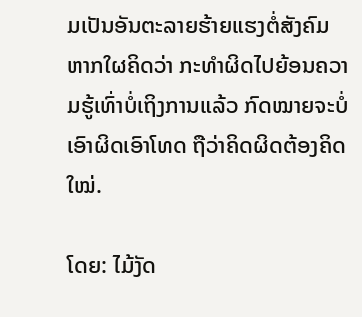ມເປັນອັນຕະລາຍຮ້າຍແຮງຕໍ່ສັງຄົມ ຫາກໃຜຄິດວ່າ ກະທຳຜິດໄປຍ້ອນຄວາມຮູ້ເທົ່າບໍ່ເຖິງການແລ້ວ ກົດໝາຍຈະບໍ່ເອົາຜິດເອົາໂທດ ຖືວ່າຄິດຜິດຕ້ອງຄິດໃໝ່.

ໂດຍ: ໄມ້ງັດ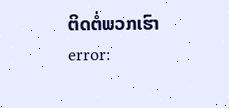ຕິດຕໍ່ພວກເຮົາ
error: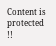Content is protected !!